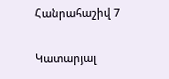Հանրահաշիվ 7

Կատարյալ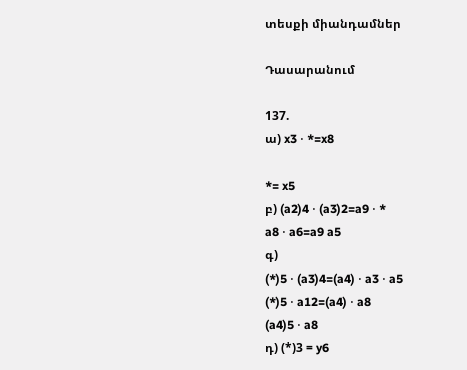տեսքի միանդամներ

Դասարանում

137.
ա) x3 ⋅ *=x8

*= x5
բ) (a2)4 ⋅ (a3)2=a9 ⋅ *
a8 ⋅ a6=a9 a5
գ)
(*)5 ⋅ (a3)4=(a4) ⋅ a3 ⋅ a5
(*)5 ⋅ a12=(a4) ⋅ a8
(a4)5 ⋅ a8
դ) (*)3 = y6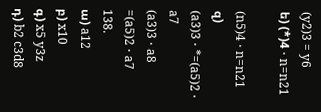(y2)3 = y6
ե) (*)4 ⋅ n=n21

(n5)4 ⋅ n=n21
զ)
(a3)3 ⋅ *=(a5)2 ⋅ a7
(a3)3 ⋅ a8 =(a5)2 ⋅ a7
138.
ա) a12
բ) x10
գ) x5 y3z
դ) b2 c3d8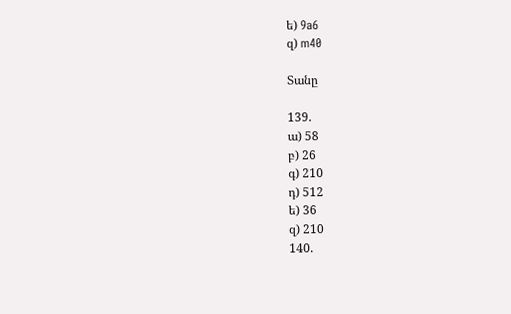ե) 9a6
զ) m40

Տանը

139.
ա) 58
բ) 26
գ) 210
դ) 512
ե) 36
զ) 210
140.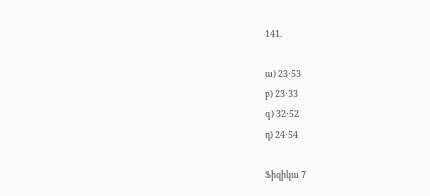141.

ա) 23⋅53
բ) 23⋅33
գ) 32⋅52
դ) 24⋅54

Ֆիզիկա 7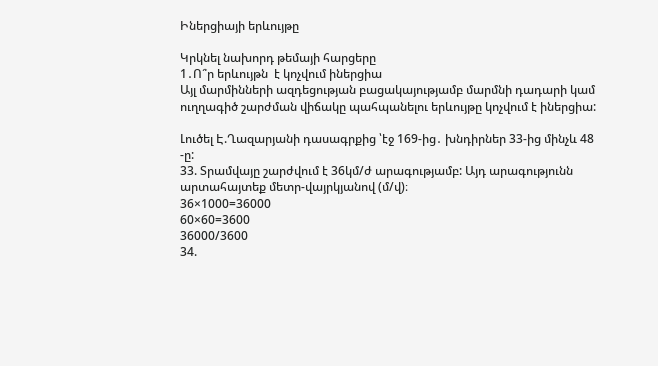Իներցիայի երևույթը

Կրկնել նախորդ թեմայի հարցերը
1․Ո՞ր երևույթն  է կոչվում իներցիա
Այլ մարմինների ազդեցության բացակայությամբ մարմնի դադարի կամ ուղղագիծ շարժման վիճակը պահպանելու երևույթը կոչվում է իներցիա:

Լուծել Է.Ղազարյանի դասագրքից ՝էջ 169-ից․ խնդիրներ 33-ից մինչև 48 -ը:
33. Տրամվայը շարժվում է 36կմ/ժ արագությամբ: Այդ արագությունն արտահայտեք մետր-վայրկյանով (մ/վ)։
36×1000=36000
60×60=3600
36000/3600
34.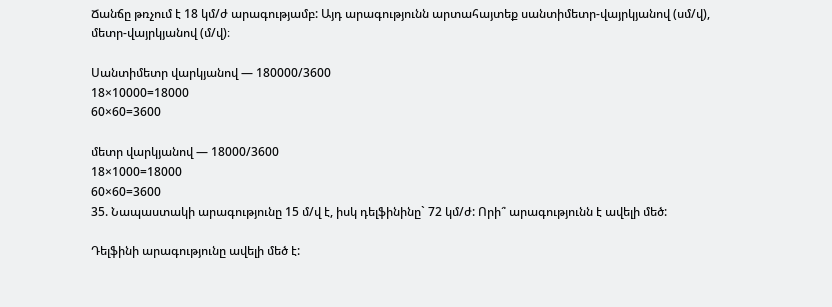Ճանճը թռչում է 18 կմ/ժ արագությամբ: Այդ արագությունն արտահայտեք սանտիմետր-վայրկյանով (սմ/վ), մետր-վայրկյանով (մ/վ)։

Սանտիմետր վարկյանով — 180000/3600
18×10000=18000
60×60=3600

մետր վարկյանով — 18000/3600
18×1000=18000
60×60=3600
35. Նապաստակի արագությունը 15 մ/վ է, իսկ դելֆինինը` 72 կմ/ժ: Որի՞ արագությունն է ավելի մեծ:

Դելֆինի արագությունը ավելի մեծ է: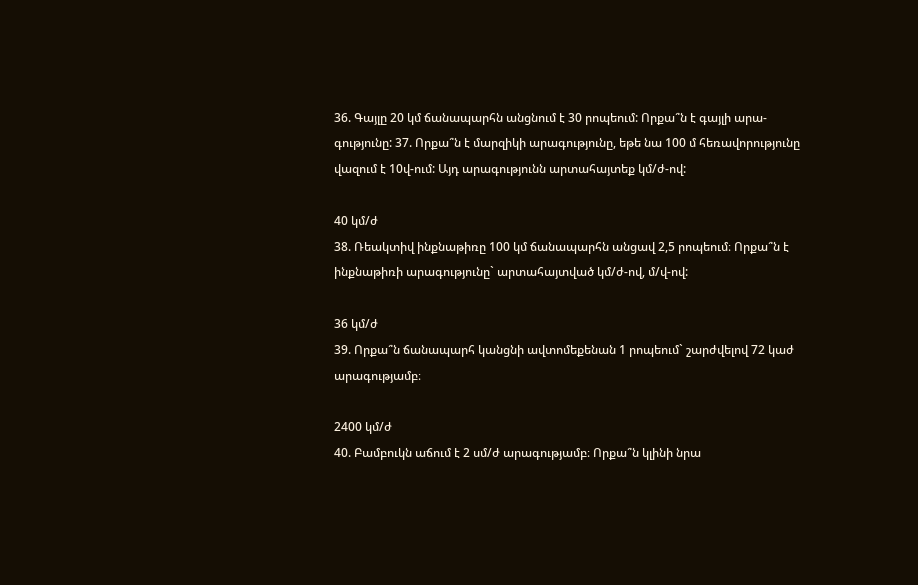36. Գայլը 20 կմ ճանապարհն անցնում է 30 րոպեում: Որքա՞ն է գայլի արա- գությունը: 37. Որքա՞ն է մարզիկի արագությունը, եթե նա 100 մ հեռավորությունը վազում է 10վ-ում: Այդ արագությունն արտահայտեք կմ/ժ-ով:

40 կմ/ժ
38. Ռեակտիվ ինքնաթիռը 100 կմ ճանապարհն անցավ 2,5 րոպեում։ Որքա՞ն է ինքնաթիռի արագությունը` արտահայտված կմ/ժ-ով, մ/վ-ով:

36 կմ/ժ
39. Որքա՞ն ճանապարհ կանցնի ավտոմեքենան 1 րոպեում` շարժվելով 72 կաժ արագությամբ։

2400 կմ/ժ
40. Բամբուկն աճում է 2 սմ/ժ արագությամբ։ Որքա՞ն կլինի նրա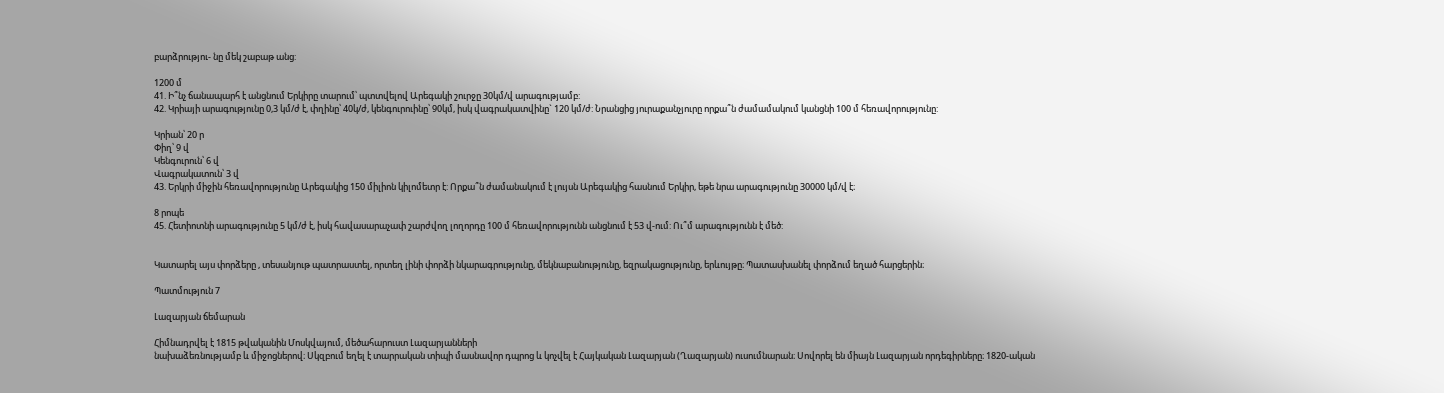բարձրությու- նը մեկ շաբաթ անց:

1200 մ
41. Ի՞նչ ճանապարհ է անցնում Երկիրը տարում՝ պտտվելով Արեգակի շուրջը 30կմ/վ արագությամբ:
42. Կրիայի արագությունը 0,3 կմ/ժ է, փղինը՝ 40կ/ժ, կենգուրուինը՝ 90կմ, իսկ վագրակատվինը` 120 կմ/ժ: Նրանցից յուրաքանչյուրը որքա՞ն ժամամակում կանցնի 100 մ հեռավորությունը:

Կրիան՝ 20 ր
Փիղ՝ 9 վ
Կենգուրուն՝ 6 վ
Վագրակատուն՝ 3 վ
43. Երկրի միջին հեռավորությունը Արեգակից 150 միլիոն կիլոմետր է: Որքա՞ն ժամանակում է լույսն Արեգակից հասնում Երկիր, եթե նրա արագությունը 30000 կմ/վ է։

8 րոպե
45. Հետիոտնի արագությունը 5 կմ/ժ է, իսկ հավասարաչափ շարժվող լողորդը 100 մ հեռավորությունն անցնում է 53 վ-ում: Ու՞մ արագությունն է մեծ:


Կատարել այս փորձերը , տեսանյութ պատրաստել, որտեղ լինի փորձի նկարագրությունը, մեկնաբանությունը, եզրակացությունը, երևույթը։ Պատասխանել փորձում եղած հարցերին։

Պատմություն 7

Լազարյան ճեմարան

Հիմնադրվել է 1815 թվականին Մոսկվայում, մեծահարուստ Լազարյանների
նախաձեռնությամբ և միջոցներով։ Սկզբում եղել է տարրական տիպի մասնավոր դպրոց և կոչվել է Հայկական Լազարյան (Ղազարյան) ուսումնարան։ Սովորել են միայն Լազարյան որդեգիրները։ 1820-ական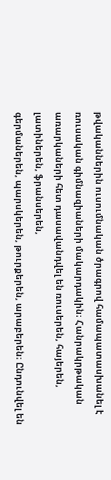թվականներին ուսումնական ծրագրով համապատասխանել է ռուսական գիմնազիաների մակարդակին։ Հանրակրթական առարկաների հետ դասավանդվել են ռուսերեն, հայերեն, լատիներեն, ֆրանսերեն,
գերմաներեն, պարսկերեն, թուրքերեն, արաբերեն։ Ընդունվել են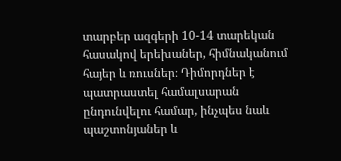տարբեր ազգերի 10-14 տարեկան հասակով երեխաներ, հիմնականում հայեր և ռուսներ։ Դիմորդներ է պատրաստել համալսարան ընդունվելու համար, ինչպես նաև պաշտոնյաներ և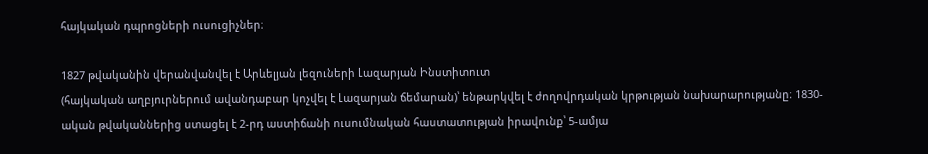հայկական դպրոցների ուսուցիչներ։

1827 թվականին վերանվանվել է Արևելյան լեզուների Լազարյան Ինստիտուտ
(հայկական աղբյուրներում ավանդաբար կոչվել է Լազարյան ճեմարան)՝ ենթարկվել է ժողովրդական կրթության նախարարությանը։ 1830-ական թվականներից ստացել է 2-րդ աստիճանի ուսումնական հաստատության իրավունք՝ 5-ամյա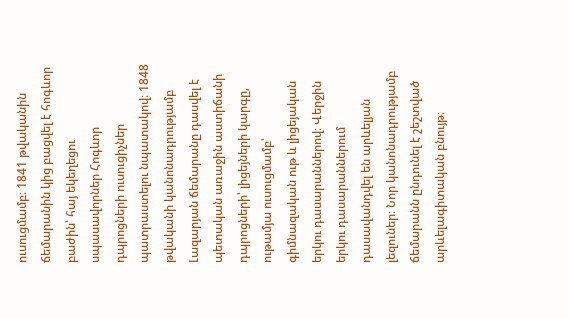ուսուցմամբ։ 1841 թվականին ճեմարանին կից բացվել է հոգևոր բաժին՝ հայ եկեղեցու սպասավորներ Հոգևոր դպրոցների ուսուցիչներ պատրաստելու նպատակով։ 1848 թվականի կանոնադրությամբ Լազարյան ճեմարանը դասվել է պետական առաջին աստիճանի դպրոցների՝ լիցեյների կարգը, ութամյա ուսուցմամբ՝ գիմնազական ութ և լիցեյական երկու դասարաններով։ Վերջին երկու դասարաններում դասավանդվել են արևելյան լեզուներ։ Նոր կանոնադրությամբ ճեմարանն ընդունել է շեշտված արևելագիտական բնույթ։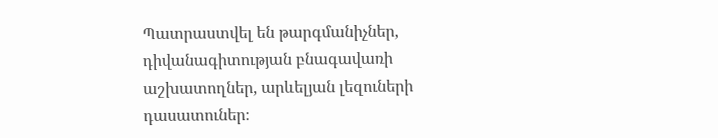Պատրաստվել են թարգմանիչներ, դիվանագիտության բնագավառի աշխատողներ, արևելյան լեզուների դասատուներ։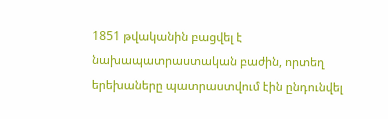1851 թվականին բացվել է նախապատրաստական բաժին, որտեղ երեխաները պատրաստվում էին ընդունվել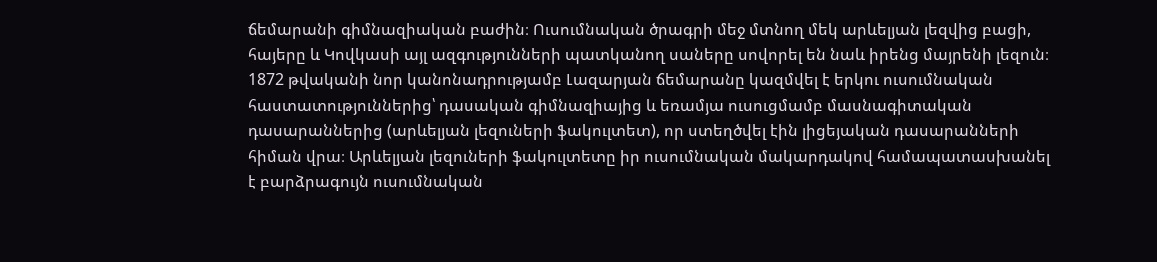ճեմարանի գիմնազիական բաժին։ Ուսումնական ծրագրի մեջ մտնող մեկ արևելյան լեզվից բացի, հայերը և Կովկասի այլ ազգությունների պատկանող սաները սովորել են նաև իրենց մայրենի լեզուն։ 1872 թվականի նոր կանոնադրությամբ Լազարյան ճեմարանը կազմվել է երկու ուսումնական հաստատություններից՝ դասական գիմնազիայից և եռամյա ուսուցմամբ մասնագիտական դասարաններից (արևելյան լեզուների ֆակուլտետ), որ ստեղծվել էին լիցեյական դասարանների հիման վրա։ Արևելյան լեզուների ֆակուլտետը իր ուսումնական մակարդակով համապատասխանել է բարձրագույն ուսումնական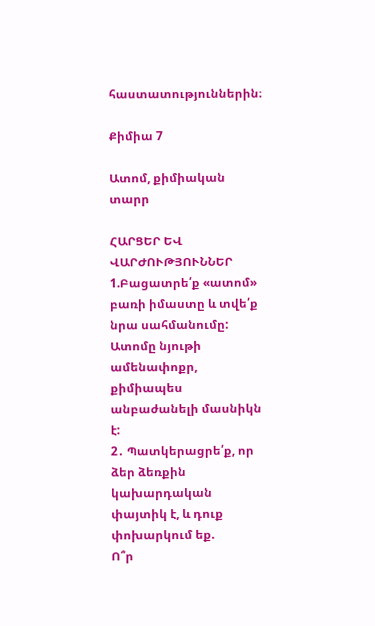հաստատություններին։

Քիմիա 7

Ատոմ, քիմիական տարր

ՀԱՐՑԵՐ ԵՎ ՎԱՐԺՈՒԹՅՈՒՆՆԵՐ
1.Բացատրե՛ք «ատոմ» բառի իմաստը և տվե՛ք նրա սահմանումը:
Ատոմը նյութի ամենափոքր, քիմիապես անբաժանելի մասնիկն է:
2․ Պատկերացրե՛ք, որ ձեր ձեռքին կախարդական փայտիկ է, և դուք փոխարկում եք.
Ո՞ր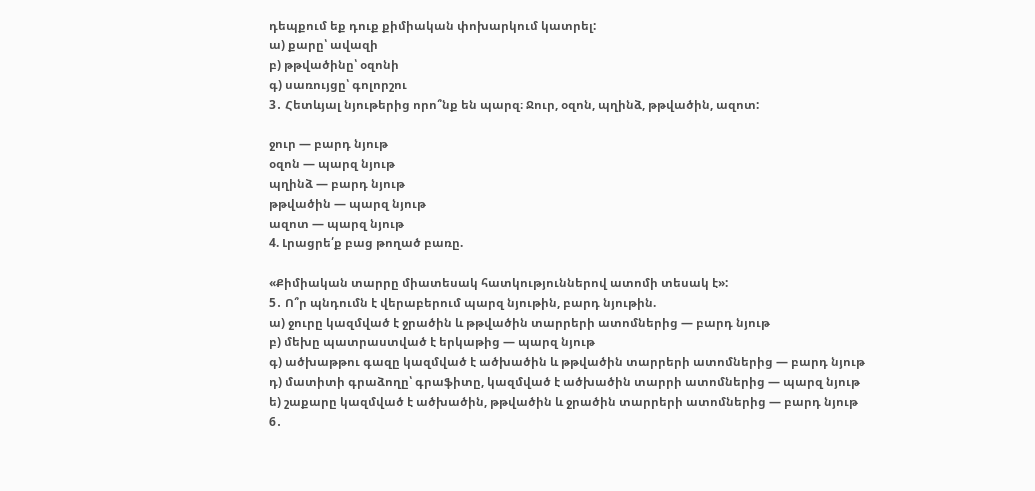դեպքում եք դուք քիմիական փոխարկում կատրել:
ա) քարը՝ ավազի
բ) թթվածինը՝ օզոնի
գ) սառույցը՝ գոլորշու
3․ Հետևյալ նյութերից որո՞նք են պարզ։ Ջուր, օզոն, պղինձ, թթվածին, ազոտ:

ջուր — բարդ նյութ
օզոն — պարզ նյութ
պղինձ — բարդ նյութ
թթվածին — պարզ նյութ
ազոտ — պարզ նյութ
4. Լրացրե՛ք բաց թողած բառը.

«Քիմիական տարրը միատեսակ հատկություններով ատոմի տեսակ է»:
5․ Ո՞ր պնդումն է վերաբերում պարզ նյութին, բարդ նյութին.
ա) ջուրը կազմված է ջրածին և թթվածին տարրերի ատոմներից — բարդ նյութ
բ) մեխը պատրաստված է երկաթից — պարզ նյութ
գ) ածխաթթու գազը կազմված է ածխածին և թթվածին տարրերի ատոմներից — բարդ նյութ
դ) մատիտի գրաձողը՝ գրաֆիտը, կազմված է ածխածին տարրի ատոմներից — պարզ նյութ
ե) շաքարը կազմված է ածխածին, թթվածին և ջրածին տարրերի ատոմներից — բարդ նյութ
6․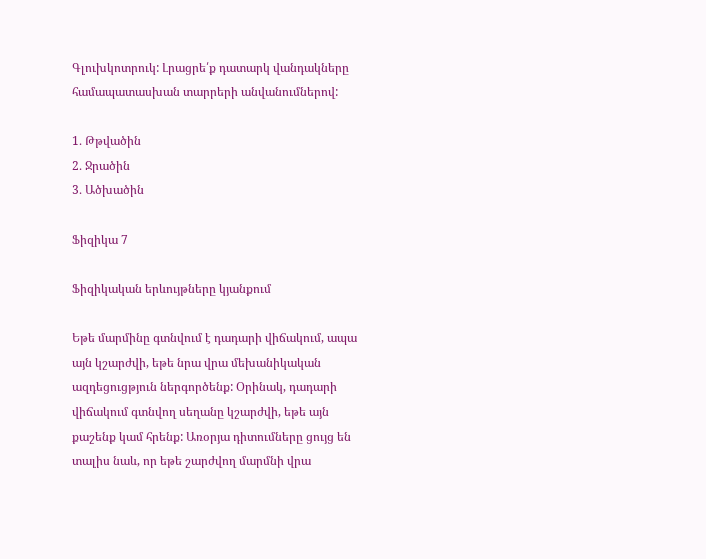Գլուխկոտրուկ: Լրացրե՛ք դատարկ վանդակները համապատասխան տարրերի անվանումներով:

1․ Թթվածին
2․ Ջրածին
3․ Ածխածին

Ֆիզիկա 7

Ֆիզիկական երևույթները կյանքում

Եթե մարմինը գտնվում է դադարի վիճակում, ապա այն կշարժվի, եթե նրա վրա մեխանիկական ազդեցուցթյուն ներգործենք: Օրինակ, դադարի վիճակում գտնվող սեղանը կշարժվի, եթե այն քաշենք կամ հրենք: Առօրյա դիտումները ցույց են տալիս նաև, որ եթե շարժվող մարմնի վրա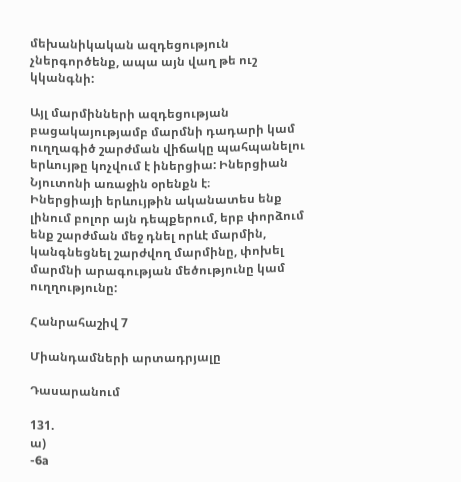մեխանիկական ազդեցություն չներգործենք, ապա այն վաղ թե ուշ կկանգնի:

Այլ մարմինների ազդեցության բացակայությամբ մարմնի դադարի կամ ուղղագիծ շարժման վիճակը պահպանելու երևույթը կոչվում է իներցիա: Իներցիան Նյուտոնի առաջին օրենքն է։
Իներցիայի երևույթին ականատես ենք լինում բոլոր այն դեպքերում, երբ փորձում ենք շարժման մեջ դնել որևէ մարմին, կանգնեցնել շարժվող մարմինը, փոխել մարմնի արագության մեծությունը կամ ուղղությունը:

Հանրահաշիվ 7

Միանդամների արտադրյալը

Դասարանում

131.
ա)
-6a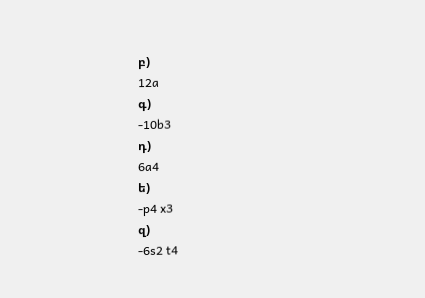բ)
12a
գ)
-10b3
դ)
6a4
ե)
-p4 x3
զ)
-6s2 t4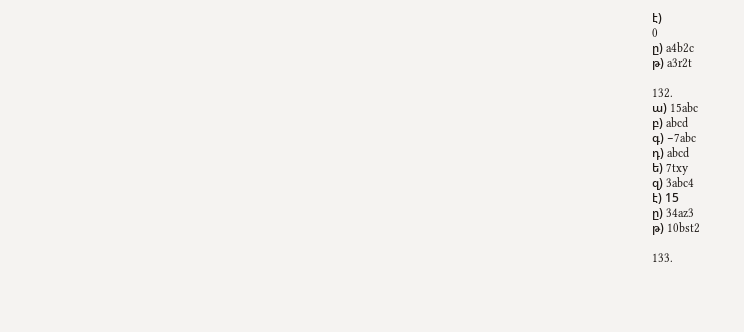է)
0
ը) a4b2c
թ) a3r2t

132.
ա) 15abc
բ) abcd
գ) −7abc
դ) abcd
ե) 7txy
զ) 3abc4
է) 15
ը) 34az3
թ) 10bst2

133.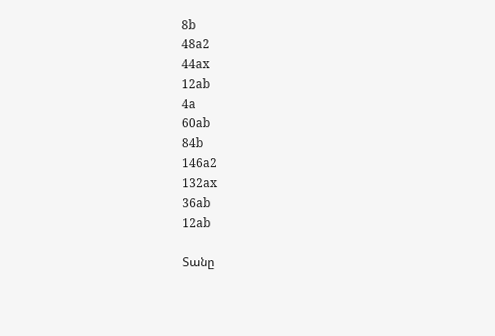8b
48a2
44ax
12ab
4a
60ab
84b
146a2
132ax
36ab
12ab

Տանը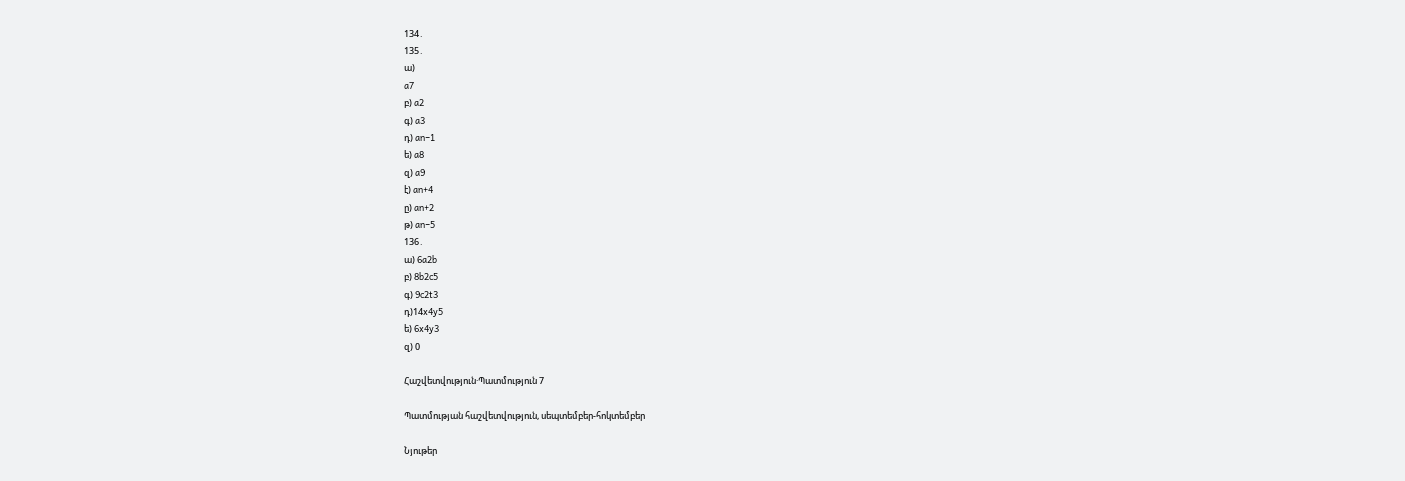134․
135․
ա)
a7
բ) a2
գ) a3
դ) an−1
ե) a8
զ) a9
է) an+4
ը) an+2
թ) an−5
136․
ա) 6a2b
բ) 8b2c5
գ) 9c2t3
դ)14x4y5
ե) 6x4y3
զ) 0

Հաշվետվություն·Պատմություն 7

Պատմության հաշվետվություն, սեպտեմբեր-հոկտեմբեր

Նյութեր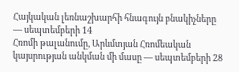Հայկական լեռնաշխարհի հնագույն բնակիչները — սեպտեմբերի 14
Հռոմի թալանումը, Արևմտյան Հռոմեական կայսրության անկման մի մասը — սեպտեմբերի 28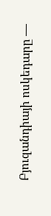Բյուզանդիայի ոսկեդարը —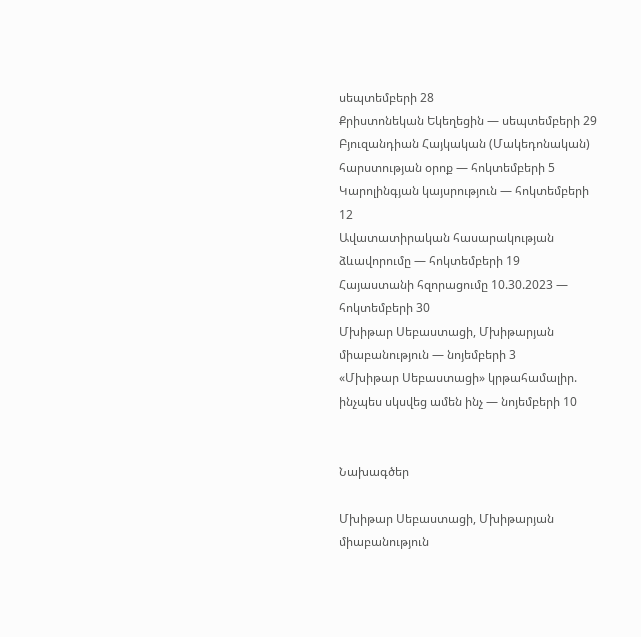սեպտեմբերի 28
Քրիստոնեկան Եկեղեցին — սեպտեմբերի 29
Բյուզանդիան Հայկական (Մակեդոնական) հարստության օրոք — հոկտեմբերի 5
Կարոլինգյան կայսրություն — հոկտեմբերի 12
Ավատատիրական հասարակության ձևավորումը — հոկտեմբերի 19
Հայաստանի հզորացումը 10.30.2023 — հոկտեմբերի 30
Մխիթար Սեբաստացի, Մխիթարյան միաբանություն — նոյեմբերի 3
«Մխիթար Սեբաստացի» կրթահամալիր. ինչպես սկսվեց ամեն ինչ — նոյեմբերի 10


Նախագծեր

Մխիթար Սեբաստացի, Մխիթարյան միաբանություն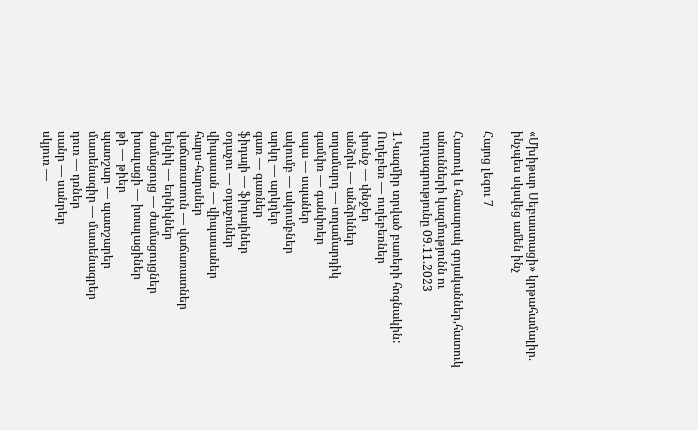«Մխիթար Սեբաստացի» կրթահամալիր. ինչպես սկսվեց ամեն ինչ

Հայոց լեզու 7

Հատուկ և հասարակ գոյականներ,հատուկ անունների կազմությունն ու ուղղագրությունը 09.11.2023

1.Կազմիր տրված բառերի հոգնակին:
Ուղեբեռ — ուղեբեռներ
փունջ — փնջեր
անձրև — անձրևներ
տղամարդ — տղամարդիկ
գամփռ — գանփռեր
սպա — սպաներ
ակումբ — ակումբներ
արկղ — արկղեր
գառ — գառներ
ֆիդայի — ֆիդայիներ
օդաչու — օդաչուներ
վիպասան — վիպասաներ
հարս-հարսներ
վաճառատուն — վաճառատներ
եղնիկ — եղնիկներ
ժամացույց — ժամացույցներ
իտալացի — իտալացիներ
թի — թիեր
պատշար — պատշարեր
մատենագիր — մատենագրեր
դուռ — դռներ
սանր — սանրեր
սկյուռ —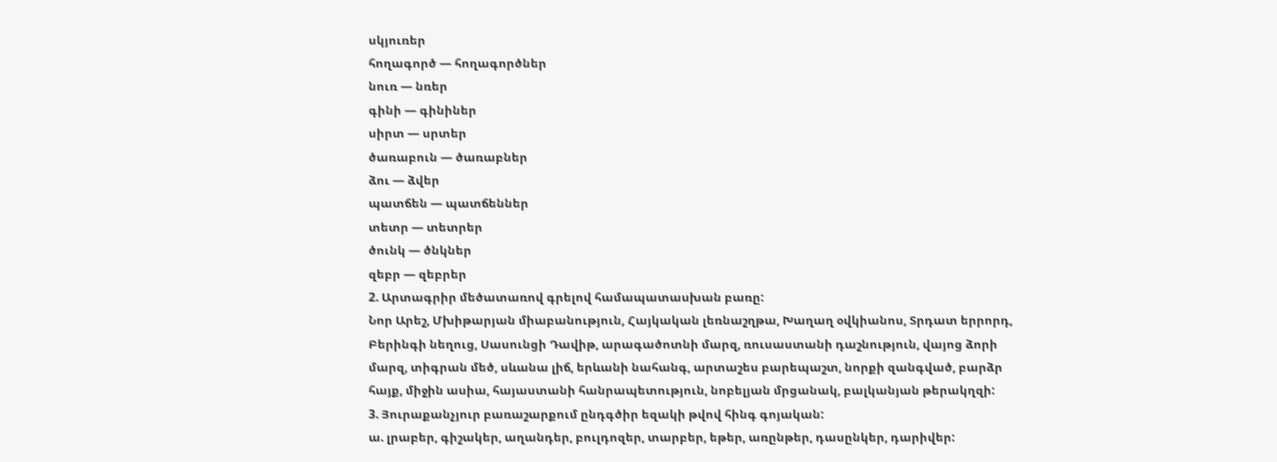սկյուռեր
հողագործ — հողագործներ
նուռ — նռեր
գինի — գինիներ
սիրտ — սրտեր
ծառաբուն — ծառաբներ
ձու — ձվեր
պատճեն — պատճեններ
տետր — տետրեր
ծունկ — ծնկներ
զեբր — զեբրեր
2. Արտագրիր մեծատառով գրելով համապատասխան բառը:
Նոր Արեշ, Մխիթարյան միաբանություն, Հայկական լեռնաշղթա, Խաղաղ օվկիանոս, Տրդատ երրորդ, Բերինգի նեղուց, Սասունցի Դավիթ, արագածոտնի մարզ, ռուսաստանի դաշնություն, վայոց ձորի մարզ, տիգրան մեծ, սևանա լիճ, երևանի նահանգ, արտաշես բարեպաշտ, նորքի զանգված, բարձր հայք, միջին ասիա, հայաստանի հանրապետություն, նոբելյան մրցանակ, բալկանյան թերակղզի:
3. Յուրաքանչյուր բառաշարքում ընդգծիր եզակի թվով հինգ գոյական:
ա. լրաբեր, գիշակեր, աղանդեր, բուլդոզեր, տարբեր, եթեր, առընթեր, դասընկեր, դարիվեր: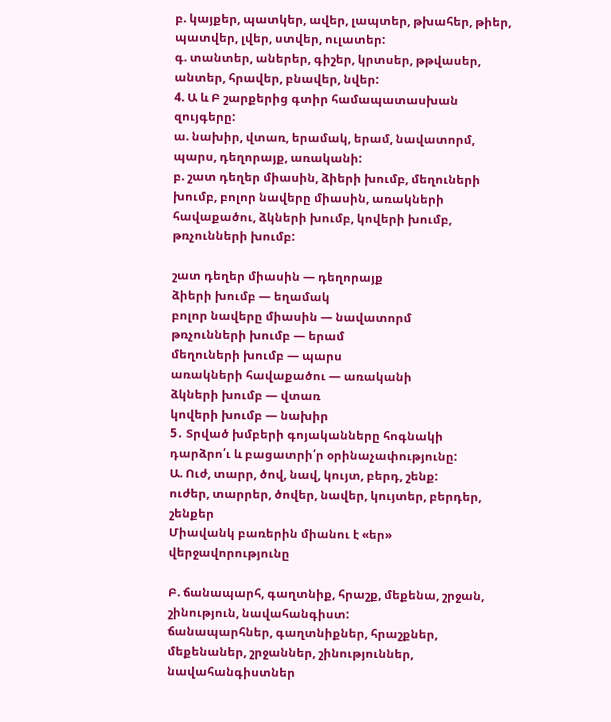բ. կայքեր, պատկեր, ավեր, լապտեր, թխահեր, թիեր, պատվեր, լվեր, ստվեր, ուլատեր:
գ. տանտեր, աներեր, գիշեր, կրտսեր, թթվասեր, անտեր, հրավեր, բնավեր, նվեր:
4. Ա և Բ շարքերից գտիր համապատասխան զույգերը:
ա. նախիր, վտառ, երամակ, երամ, նավատորմ, պարս, դեղորայք, առականի:
բ. շատ դեղեր միասին, ձիերի խումբ, մեղուների խումբ, բոլոր նավերը միասին, առակների հավաքածու, ձկների խումբ, կովերի խումբ, թռչունների խումբ:

շատ դեղեր միասին — դեղորայք
ձիերի խումբ — եղամակ
բոլոր նավերը միասին — նավատորմ
թռչունների խումբ — երամ
մեղուների խումբ — պարս
առակների հավաքածու — առականի
ձկների խումբ — վտառ
կովերի խումբ — նախիր
5․ Տրված խմբերի գոյականները հոգնակի դարձրո՛ւ և բացատրի՛ր օրինաչափությունը:
Ա. Ուժ, տարր, ծով, նավ, կույտ, բերդ, շենք:
ուժեր, տարրեր, ծովեր, նավեր, կույտեր, բերդեր, շենքեր
Միավանկ բառերին միանու է «եր» վերջավորությունը

Բ. ճանապարհ, գաղտնիք, հրաշք, մեքենա, շրջան, շինություն, նավահանգիստ:
ճանապարհներ, գաղտնիքներ, հրաշքներ, մեքենաներ, շրջաններ, շինություններ, նավահանգիստներ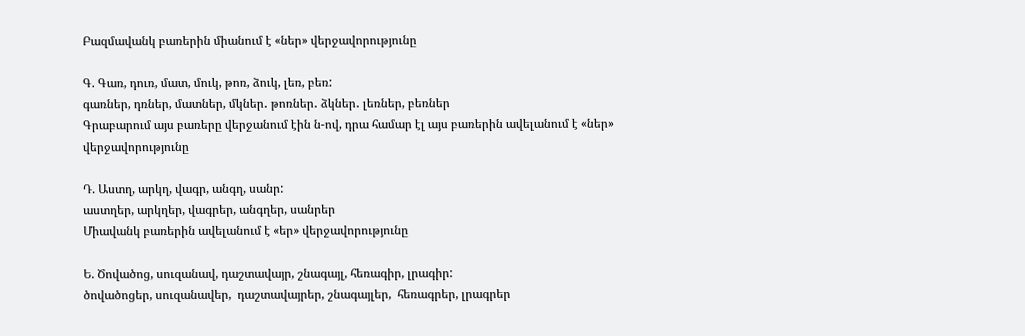Բազմավանկ բառերին միանում է «ներ» վերջավորությունը

Գ. Գառ, դուռ, մատ, մուկ, թոռ, ձուկ, լեռ, բեռ:
գառներ, դռներ, մատներ, մկներ․ թոռներ․ ձկներ․ լեռներ, բեռներ
Գրաբարում այս բառերը վերջանում էին ն-ով, դրա համար էլ այս բառերին ավելանում է «ներ» վերջավորությունը

Դ. Աստղ, արկղ, վագր, անգղ, սանր:
աստղեր, արկղեր, վագրեր, անգղեր, սանրեր
Միավանկ բառերին ավելանում է «եր» վերջավորությունը

Ե. Ծովածոց, սուզանավ, դաշտավայր, շնագայլ, հեռագիր, լրագիր:
ծովածոցեր, սուզանավեր,  դաշտավայրեր, շնագայլեր,  հեռագրեր, լրագրեր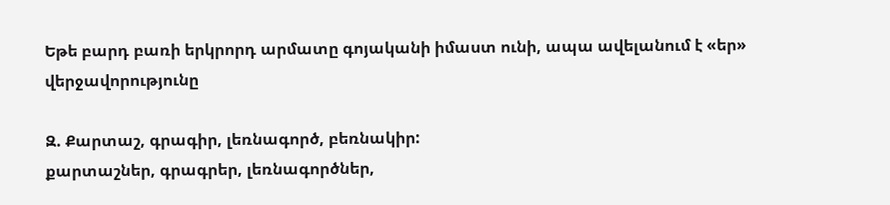Եթե բարդ բառի երկրորդ արմատը գոյականի իմաստ ունի, ապա ավելանում է «եր» վերջավորությունը

Զ. Քարտաշ, գրագիր, լեռնագործ, բեռնակիր:
քարտաշներ, գրագրեր, լեռնագործներ,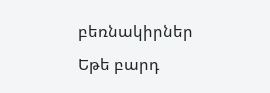բեռնակիրներ
Եթե բարդ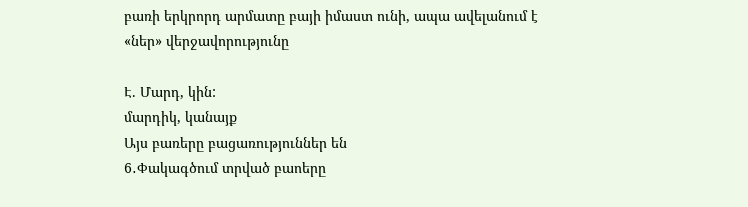բառի երկրորդ արմատը բայի իմաստ ունի, ապա ավելանում է «ներ» վերջավորությունը

Է. Մարդ, կին:
մարդիկ, կանայք
Այս բառերը բացառություններ են
6․Փակագծում տրված բաոերը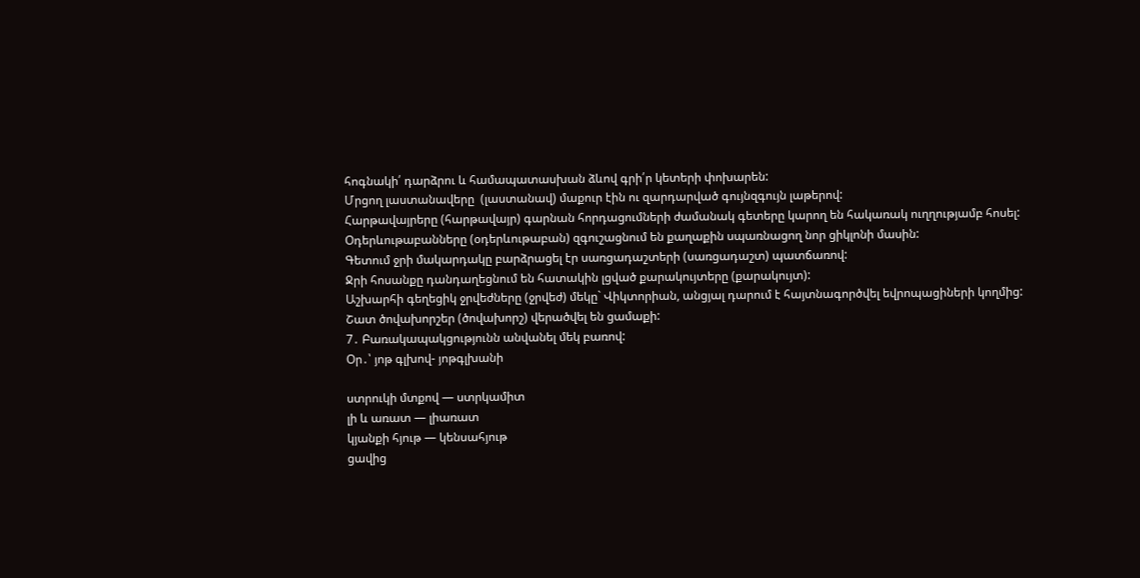հոգնակի՛ դարձրու և համապատասխան ձևով գրի՛ր կետերի փոխարեն:
Մրցող լաստանավերը  (լաստանավ) մաքուր էին ու զարդարված գույնզգույն լաթերով:
Հարթավայրերը (հարթավայր) գարնան հորդացումների ժամանակ գետերը կարող են հակառակ ուղղությամբ հոսել:
Օդերևութաբանները (օդերևութաբան) զգուշացնում են քաղաքին սպառնացող նոր ցիկլոնի մասին:
Գետում ջրի մակարդակը բարձրացել էր սառցադաշտերի (սառցադաշտ) պատճառով:
Ջրի հոսանքը դանդաղեցնում են հատակին լցված քարակույտերը (քարակույտ):
Աշխարհի գեղեցիկ ջրվեժները (ջրվեժ) մեկը` Վիկտորիան, անցյալ դարում է հայտնագործվել եվրոպացիների կողմից:
Շատ ծովախորշեր (ծովախորշ) վերածվել են ցամաքի:
7․ Բառակապակցությունն անվանել մեկ բառով:
Օր․՝ յոթ գլխով- յոթգլխանի

ստրուկի մտքով — ստրկամիտ
լի և առատ — լիառատ
կյանքի հյութ — կենսահյութ
ցավից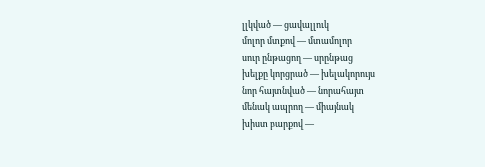լլկված — ցավալլուկ
մոլոր մտքով — մտամոլոր
սուր ընթացող — սրընթաց
խելքը կորցրած — խելակորույս
նոր հայտնված — նորահայտ
մենակ ապրող — միայնակ
խիստ բարքով —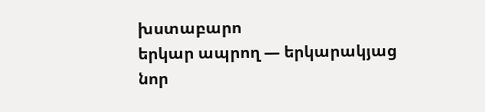խստաբարո
երկար ապրող — երկարակյաց
նոր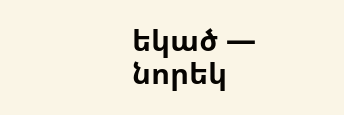եկած — նորեկ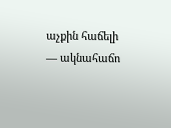աչքին հաճելի — ակնահաճո